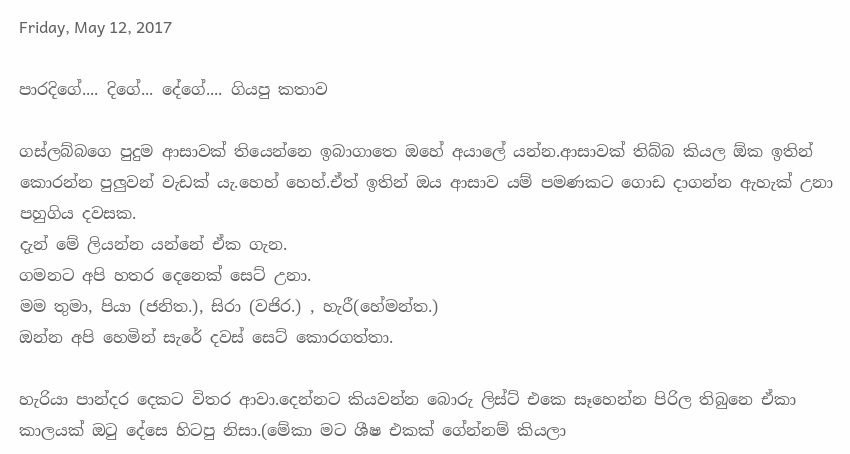Friday, May 12, 2017

පාරදිගේ.... දිගේ... දේගේ.... ගියපු කතාව

ගස්ලබ්බගෙ පුදුම ආසාවක් තියෙන්නෙ ඉබාගාතෙ ඔහේ අයාලේ යන්න.ආසාවක් තිබ්බ කියල ඕක ඉතින් කොරන්න පුලුවන් වැඩක් යැ.හෙහ් හෙහ්.ඒත් ඉතින් ඔය ආසාව යම් පමණකට ගොඩ දාගන්න ඇහැක් උනා පහුගිය දවසක.
දැන් මේ ලියන්න යන්නේ ඒක ගැන.
ගමනට අපි හතර දෙනෙක් සෙට් උනා.
මම තුමා, පියා (ජනිත.), සිරා (වජිර.) , හැරී(හේමන්ත.)
ඔන්න අපි හෙමින් සැරේ දවස් සෙට් කොරගත්තා.

හැරියා පාන්දර දෙකට විතර ආවා.දෙන්නට කියවන්න බොරු ලිස්ට් එකෙ සෑහෙන්න පිරිල තිබුනෙ ඒකා කාලයක් ඔටු දේසෙ හිටපු නිසා.(මේකා මට ශීෂ එකක් ගේන්නම් කියලා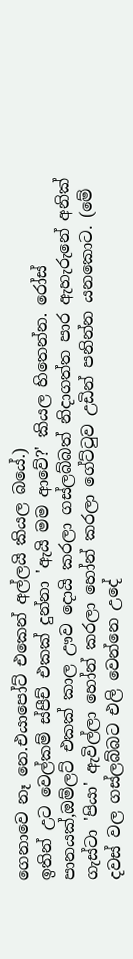ගෙනාවෙ නෑ නෙ.එයාපෝට් එකෙන් අල්ලයි කියල බයේ.)
ඉතින් උට වෙල්කම් ස්පීච් එකක් දුන්නා 'ඇයි මම ආවේ?' කියල හිතෙන්න. රෝස් පානයක්,ඔම්ලට් එකක් කාල ඌව දොයි කරලා ගස්ලබ්බත් නිදාගත්ත පාර ඇහැරුනේ අනික් ගැස්ටා 'පියා' ඇවිල්ලා හෝන් කරලා හෝන් කරලා ගේට්ටුව උඩින් පනින්න යනකොට. (මේ දවස් වල ගස්ලබ්බට එලි වෙන්නෙ උදේ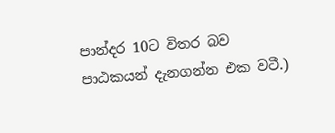පාන්දර 10ට විතර බව පාඨකයන් දැනගන්න එක වටී.)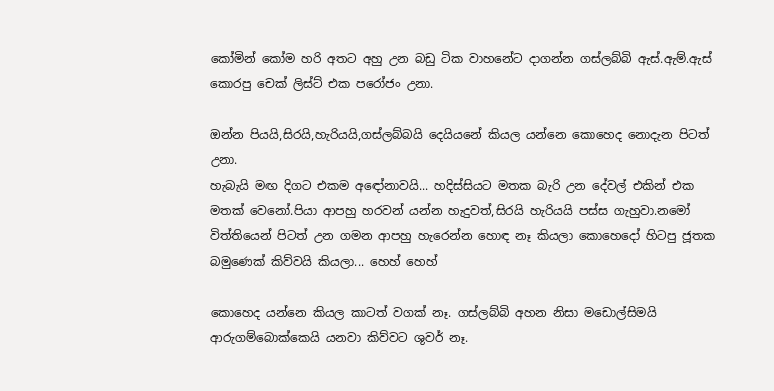කෝමින් කෝම හරි අතට අහු උන බඩු ටික වාහනේට දාගන්න ගස්ලබ්බි ඇස්.ඇම්.ඇස් කොරපු චෙක් ලිස්ට් එක පරෝජං උනා.

ඔන්න පියයි,සිරයි,හැරියයි,ගස්ලබ්බයි දෙයියනේ කියල යන්නෙ කොහෙද නොදැන පිටත් උනා.
හැබැයි මඟ දිගට එකම අඳෝනාවයි... හදිස්සියට මතක බැරි උන දේවල් එකින් එක මතක් වෙනෝ.පියා ආපහු හරවන් යන්න හැදුවත්,සිරයි හැරියයි පස්ස ගැහුවා.නමෝ විත්තියෙන් පිටත් උන ගමන ආපහු හැරෙන්න හොඳ නෑ කියලා කොහෙදෝ හිටපු ජූතක බමුණෙක් කිව්වයි කියලා... හෙහ් හෙහ්

කොහෙද යන්නෙ කියල කාටත් වගක් නෑ. ගස්ලබ්බි අහන නිසා මඩොල්සිමයි ආරුගම්බොක්කෙයි යනවා කිව්වට ශුවර් නෑ.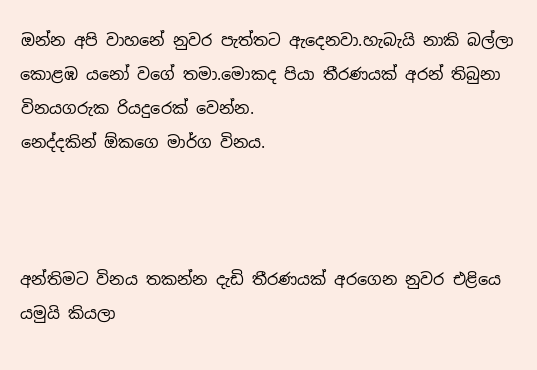ඔන්න අපි වාහනේ නුවර පැත්තට ඇදෙනවා.හැබැයි නාකි බල්ලා කොළඹ යනෝ වගේ තමා.මොකද පියා තීරණයක් අරන් තිබුනා විනයගරුක රියදුරෙක් වෙන්න.
නෙද්දකින් ඕකගෙ මාර්ග විනය.



අන්තිමට විනය තකන්න දැඩි තීරණයක් අරගෙන නුවර එළියෙ යමුයි කියලා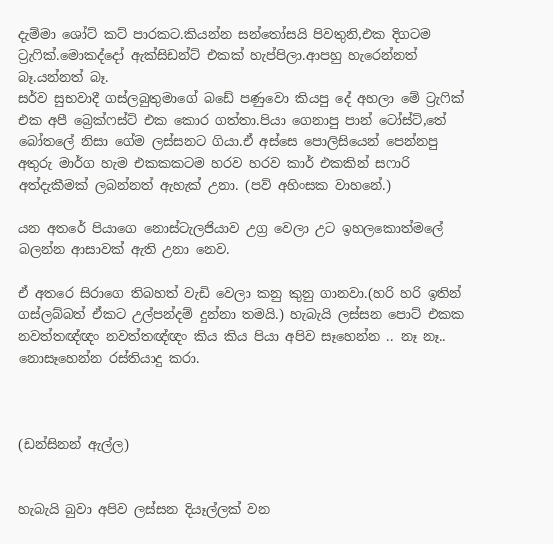දැම්මා ශෝට් කට් පාරකට.කියන්න සන්තෝසයි පිවතුනි,එක දිගටම ට්‍රැෆික්.මොකද්දෝ ඇක්සිඩන්ට් එකක් හැප්පිලා.ආපහු හැරෙන්නත් බෑ.යන්නත් බෑ.
සර්ව සුභවාදී ගස්ලබුතුමාගේ බඩේ පණුවො කියපු දේ අහලා මේ ට්‍රැෆික් එක අපී බ්‍රෙක්ෆස්ට් එක කොර ගත්තා.පියා ගෙනාපු පාන් ටෝස්ට්,තේ බෝතලේ නිසා ගේම ලස්සනට ගියා.ඒ අස්සෙ පොලිසියෙන් පෙන්නපු අතුරු මාර්ග හැම එකකකටම හරව හරව කාර් එකකින් සෆාරි අත්දැකීමක් ලබන්නත් ඇහැක් උනා. (පව් අහිංසක වාහනේ.)

යන අතරේ පියාගෙ නොස්ටැලජියාව උග්‍ර වෙලා උට ඉහලකොත්මලේ බලන්න ආසාවක් ඇති උනා නෙව.

ඒ අතරෙ සිරාගෙ තිබහත් වැඩි වෙලා කනු කුනු ගානවා.(හරි හරි ඉතින් ගස්ලබ්බත් ඒකට උල්පන්දම් දුන්නා තමයි.) හැබැයි ලස්සන පොට් එකක නවත්තඥ්ඥං නවත්තඥ්ඥං කිය කිය පියා අපිව සෑහෙන්න .. නෑ නෑ.. නොසෑහෙන්න රස්තියාදු කරා.



(ඩන්සිනන් ඇල්ල)


හැබැයි බුවා අපිව ලස්සන දියෑල්ලක් වන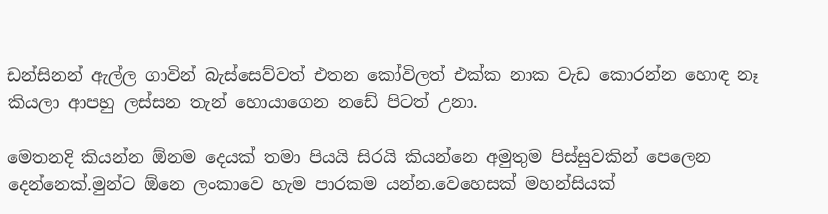ඩන්සිනන් ඇල්ල ගාවින් බැස්සෙව්වත් එතන කෝවිලත් එක්ක නාක වැඩ කොරන්න හොඳ නෑ කියලා ආපහු ලස්සන තැන් හොයාගෙන නඩේ පිටත් උනා.

මෙතනදි කියන්න ඕනම දෙයක් තමා පියයි සිරයි කියන්නෙ අමුතුම පිස්සුවකින් පෙලෙන දෙන්නෙක්.මුන්ට ඕනෙ ලංකාවෙ හැම පාරකම යන්න.වෙහෙසක් මහන්සියක්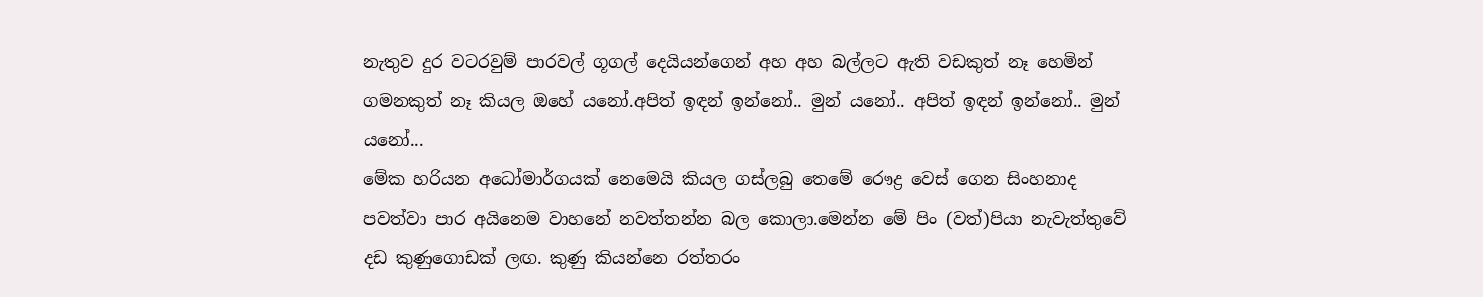නැතුව දුර වටරවුම් පාරවල් ගූගල් දෙයියන්ගෙන් අහ අහ බල්ලට ඇති වඩකුත් නෑ හෙමින් ගමනකුත් නෑ කියල ඔහේ යනෝ.අපිත් ඉඳන් ඉන්නෝ.. මුන් යනෝ.. අපිත් ඉඳන් ඉන්නෝ.. මුන් යනෝ...
මේක හරියන අධෝමාර්ගයක් නෙමෙයි කියල ගස්ලබු තෙමේ රෞද්‍ර වෙස් ගෙන සිංහනාද පවත්වා පාර අයිනෙම වාහනේ නවත්තන්න බල කොලා.මෙන්න මේ පිං (වත්)පියා නැවැත්තුවේ දඩ කුණුගොඩක් ලඟ. කුණු කියන්නෙ රත්තරං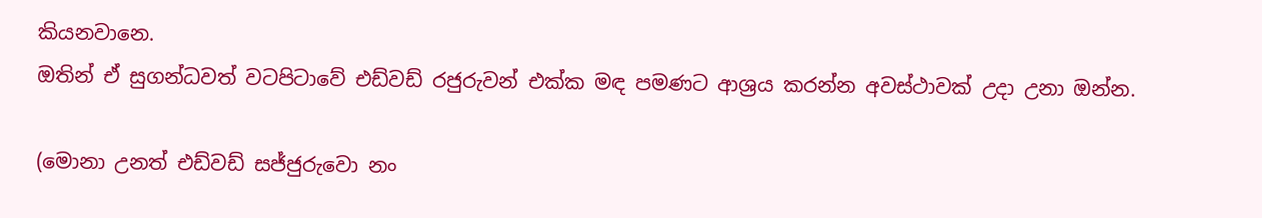කියනවානෙ.
ඔතින් ඒ සුගන්ධවත් වටපිටාවේ එඩ්වඩ් රජුරුවන් එක්ක මඳ පමණට ආශ්‍රය කරන්න අවස්ථාවක් උදා උනා ඔන්න.

(මොනා උනත් එඩ්වඩ් සජ්ජුරුවො නං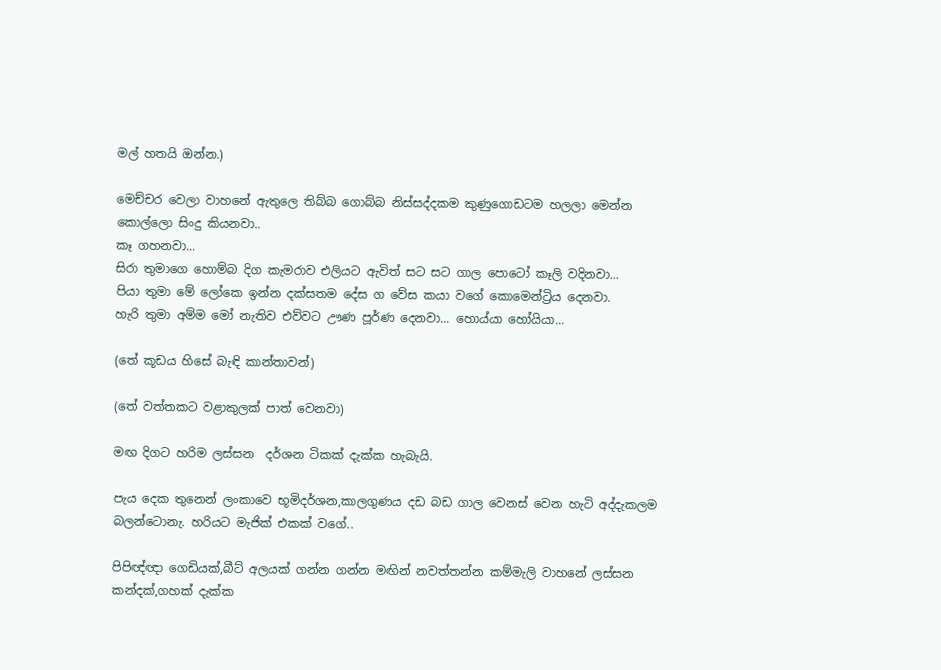මල් හතයි ඔන්න.)

මෙච්චර වෙලා වාහනේ ඇතුලෙ තිබ්බ ගොබ්බ නිස්සද්දකම කුණුගොඩටම හලලා මෙන්න කොල්ලො සිංදු කියනවා..
කෑ ගහනවා...
සිරා තුමාගෙ හොම්බ දිග කැමරාව එලියට ඇවිත් සට සට ගාල පොටෝ කෑලි වදිනවා...
පියා තුමා මේ ලෝකෙ ඉන්න දක්සතම දේස ග වේස කයා වගේ කොමෙන්ට්‍රිය දෙනවා.
හැරි තුමා අම්ම මෝ නැතිව එව්වට ඌණ පූර්ණ දෙනවා... හොය්යා හෝයියා...

(තේ කූඩය හිසේ බැඳි කාන්තාවන්)

(තේ වත්තකට වළාකුලක් පාත් වෙනවා)

මඟ දිගට හරිම ලස්සන  දර්ශන ටිකක් දැක්ක හැබැයි.

පැය දෙක තුනෙන් ලංකාවෙ භූමිදර්ශන,කාලගුණය දඩ බඩ ගාල වෙනස් වෙන හැටි අද්දැකලම බලන්ටොනැ. හරියට මැජික් එකක් වගේ..

පිපිඥ්ඥා ගෙඩියක්,බීට් අලයක් ගන්න ගන්න මඟින් නවත්තන්න කම්මැලි වාහනේ ලස්සන කන්දක්,ගහක් දැක්ක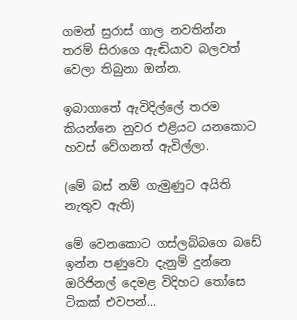ගමන් ස්‍රරාස් ගාල නවතින්න තරම් සිරාගෙ ඇඬියාව බලවත් වෙලා තිබුනා ඔන්න.

ඉබාගාතේ ඇවිදිල්ලේ තරම කියන්නෙ නුවර එළියට යනකොට හවස් වේගනත් ඇවිල්ලා.

(මේ බස් නම් ගැමුණුට අයිති නැතුව ඇති)

මේ වෙනකොට ගස්ලබ්බගෙ බඩේ ඉන්න පණුවො දැනුම් දුන්නෙ ඔරිජිනල් දෙමළ විදිහට තෝසෙ ටිකක් එවපන්...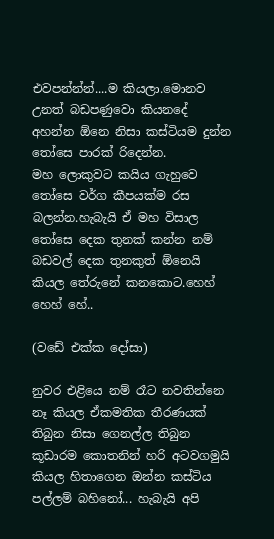එවපන්න්න්....ම කියලා.මොනව උනත් බඩපණුවො කියනදේ අහන්න ඕනෙ නිසා කස්ටියම දුන්න තෝසෙ පාරක් රිදෙන්න.
මහ ලොකුවට කයිය ගැහුවෙ තෝසෙ වර්ග කීපයක්ම රස බලන්න.හැබැයි ඒ මහ විසාල තෝසෙ දෙක තුනක් කන්න නම් බඩවල් දෙක තුනකුත් ඕනෙයි කියල තේරුනේ කනකොට.හෙහ් හෙහ් හේ..

(වඩේ එක්ක දෝසා)

නුවර එළියෙ නම් රෑට නවතින්නෙ නෑ කියල ඒකමතික තීරණයක් තිබුන නිසා ගෙනල්ල තිබුන කූඩාරම කොතනින් හරි අටවගමුයි කියල හිතාගෙන ඔන්න කස්ටිය පල්ලම් බහිනෝ... හැබැයි අපි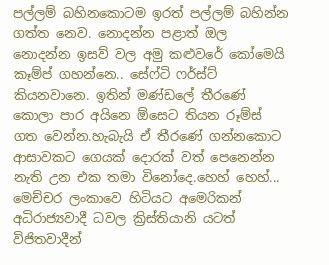පල්ලම් බහිනකොටම ඉරත් පල්ලම් බහින්න ගත්ත නෙව. නොදන්න පළාත් ඔල නොදන්න ඉසව් වල අමු කළුවරේ කෝමෙයි කෑම්ප් ගහන්නෙ.. සේෆ්ටි ෆර්ස්ට් කියනවානෙ. ඉතින් මණ්ඩලේ තීරණේ කොලා පාර අයිනෙ ඕසෙට තියන රූම්ස් ගත වෙන්න.හැබැයි ඒ තීරණේ ගන්නකොට ආසාවකට ගෙයක් දොරක් වත් පෙනෙන්න නැති උන එක තමා විනෝදෙ.හෙහ් හෙහ්... මෙච්චර ලංකාවෙ හිටියට අමෙරිකන් අධිරාජ්‍යවාදී ධවල ක්‍රිස්තියානි යටත් විජිතවාදීන්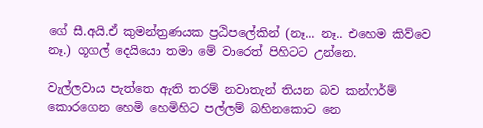ගේ සී.අයි.ඒ කුමන්ත්‍රණයක ප්‍රඨිපලේකින් (නෑ... නෑ.. එහෙම කිව්වෙ නෑ.) ගූගල් දෙයියො තමා මේ වාරෙත් පිහිටට උන්නෙ.

වැල්ලවාය පැත්තෙ ඇති තරම් නවාතැන් තියන බව කන්ෆර්ම් කොරගෙන හෙමි හෙමිහිට පල්ලම් බහිනකොට නෙ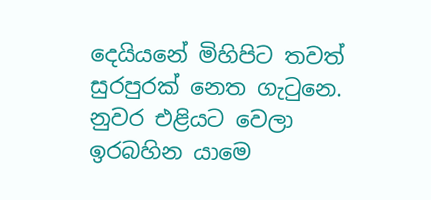දෙයියනේ මිහිපිට තවත් සුරපුරක් නෙත ගැටුනෙ.
නුවර එළියට වෙලා ඉරබහින යාමෙ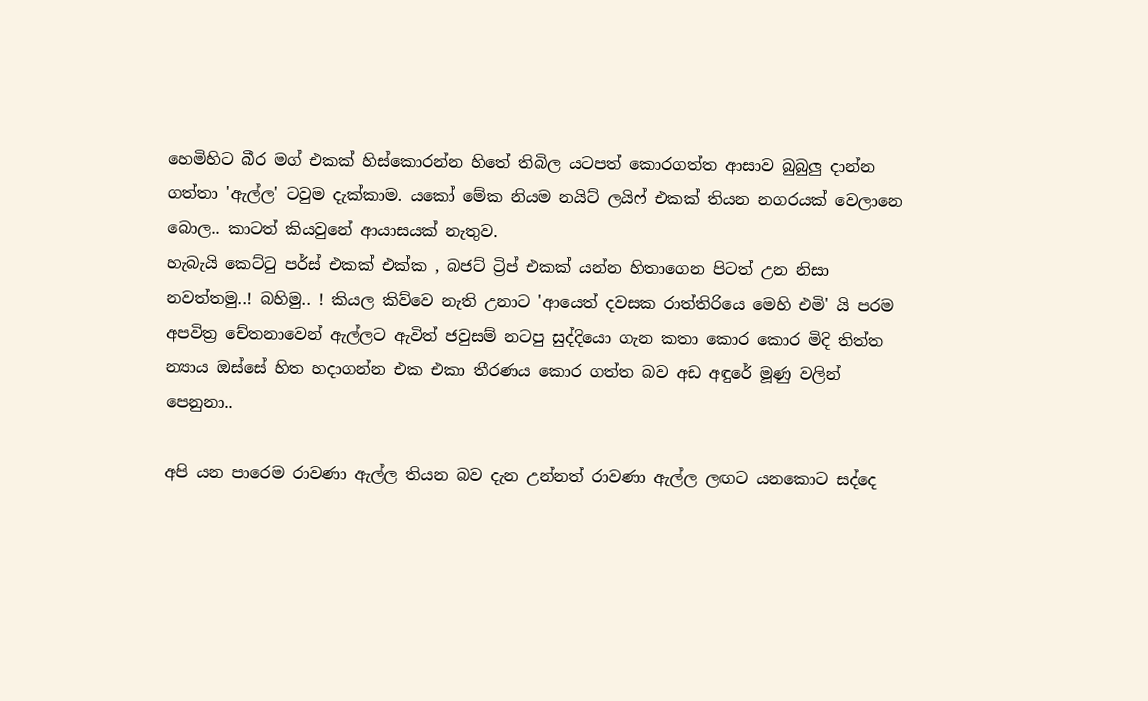හෙමිහිට බීර මග් එකක් හිස්කොරන්න හිතේ තිබිල යටපත් කොරගත්ත ආසාව බුබුලු දාන්න ගත්තා 'ඇල්ල' ටවුම දැක්කාම. යකෝ මේක නියම නයිට් ලයිෆ් එකක් තියන නගරයක් වෙලානෙ බොල.. කාටත් කියවුනේ ආයාසයක් නැතුව.
හැබැයි කෙට්ටු පර්ස් එකක් එක්ක , බජට් ට්‍රිප් එකක් යන්න හිතාගෙන පිටත් උන නිසා නවත්තමු..! බහිමු.. ! කියල කිව්වෙ නැති උනාට 'ආයෙත් දවසක රාත්තිරියෙ මෙහි එමි' යි පරම අපවිත්‍ර චේතනාවෙන් ඇල්ලට ඇවිත් ජවුසම් නටපු සුද්දියො ගැන කතා කොර කොර මිදි තිත්ත න්‍යාය ඔස්සේ හිත හදාගන්න එක එකා තීරණය කොර ගත්ත බව අඩ අඳුරේ මූණු වලින් පෙනුනා..

අපි යන පාරෙම රාවණා ඇල්ල තියන බව දැන උන්නත් රාවණා ඇල්ල ලඟට යනකොට සද්දෙ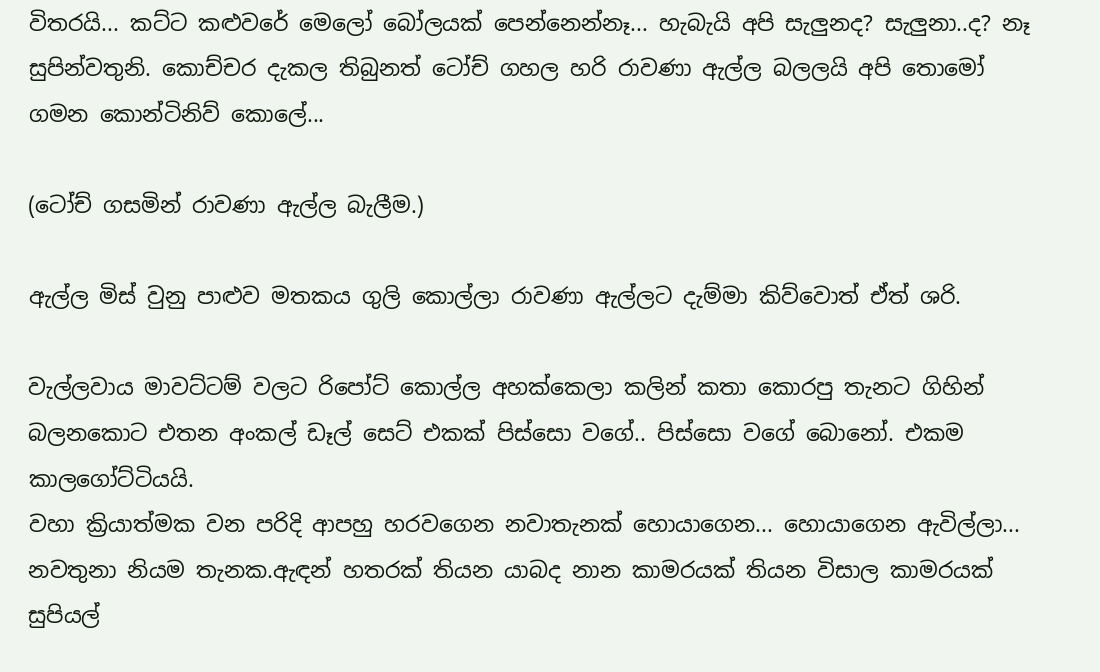විතරයි... කට්ට කළුවරේ මෙලෝ බෝලයක් පෙන්නෙන්නෑ... හැබැයි අපි සැලුනද? සැලුනා..ද? නෑ සුපින්වතුනි. කොච්චර දැකල තිබුනත් ටෝච් ගහල හරි රාවණා ඇල්ල බලලයි අපි තොමෝ ගමන කොන්ටිනිව් කොලේ...

(ටෝච් ගසමින් රාවණා ඇල්ල බැලීම.)

ඇල්ල මිස් වුනු පාළුව මතකය ගුලි කොල්ලා රාවණා ඇල්ලට දැම්මා කිව්වොත් ඒත් ශරි.

වැල්ලවාය මාවට්ටම් වලට රිපෝට් කොල්ල අහක්කෙලා කලින් කතා කොරපු තැනට ගිහින් බලනකොට එතන අංකල් ඩෑල් සෙට් එකක් පිස්සො වගේ.. පිස්සො වගේ බොනෝ. එකම කාලගෝට්ටියයි.
වහා ක්‍රියාත්මක වන පරිදි ආපහු හරවගෙන නවාතැනක් හොයාගෙන... හොයාගෙන ඇවිල්ලා... නවතුනා නියම තැනක.ඇඳන් හතරක් තියන යාබද නාන කාමරයක් තියන විසාල කාමරයක් සුපියල්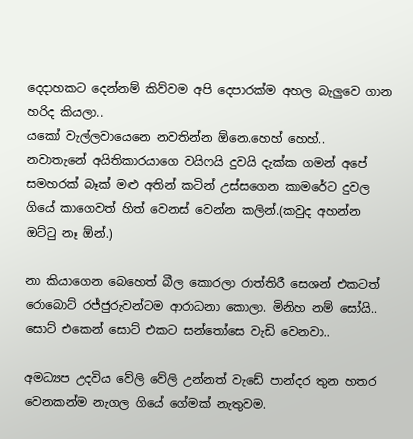දෙදාහකට දෙන්නම් කිව්වම අපි දෙපාරක්ම අහල බැලුවෙ ගාන හරිද කියලා..
යකෝ වැල්ලවායෙනෙ නවතින්න ඕනෙ.හෙහ් හෙහ්..
නවාතැනේ අයිතිකාරයාගෙ වයිෆයි දුවයි දැක්ක ගමන් අපේ සමහරක් බෑක් මළු අතින් කටින් උස්සගෙන කාමරේට දුවල ගියේ කාගෙවත් හිත් වෙනස් වෙන්න කලින්.(කවුද අහන්න ඔට්ටු නෑ ඕන්.)

නා කියාගෙන බෙහෙත් බීල කොරලා රාත්තිරී සෙශන් එකටත් රොබොට් රජ්ජුරුවන්ටම ආරාධනා කොලා. මිනිහ නම් සෝයි.. සොට් එකෙන් සොට් එකට සන්තෝසෙ වැඩි වෙනවා..

අමධ්‍යප උදවිය වේලි වේලි උන්නත් වැඩේ පාන්දර තුන හතර වෙනකන්ම නැගල ගියේ ගේමක් නැතුවම.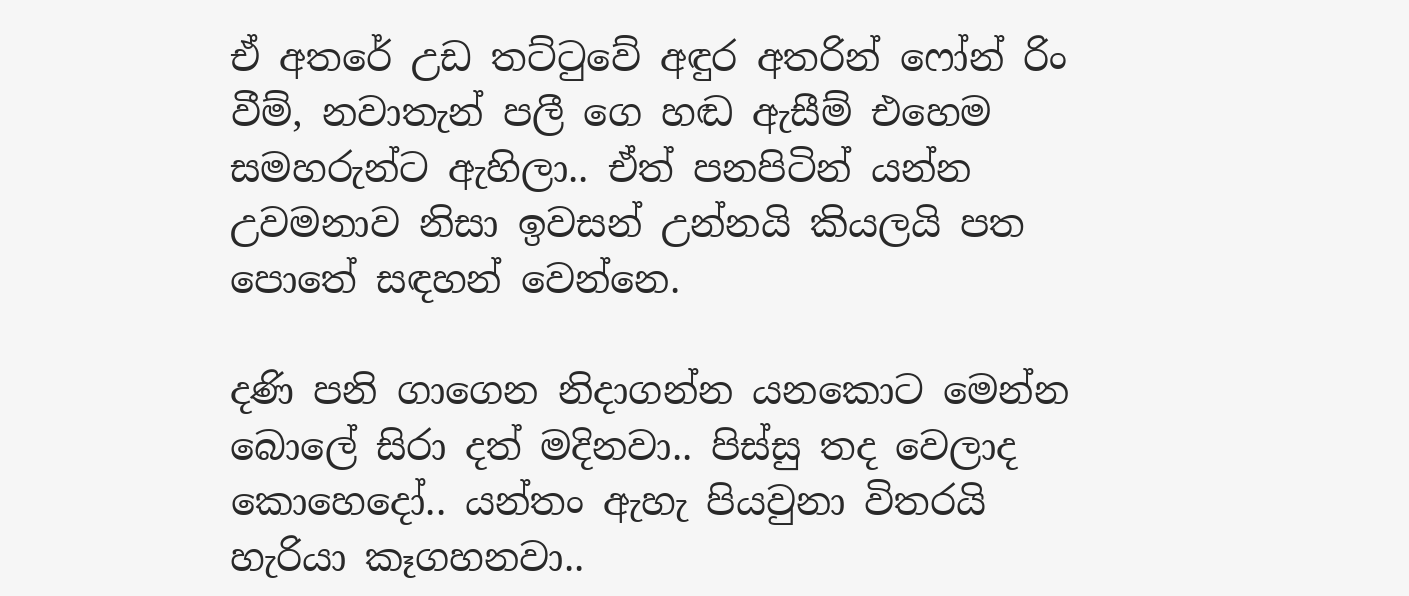ඒ අතරේ උඩ තට්ටුවේ අඳුර අතරින් ෆෝන් රිං වීම්, නවාතැන් පලී ගෙ හඬ ඇසීම් එහෙම සමහරුන්ට ඇහිලා.. ඒත් පනපිටින් යන්න උවමනාව නිසා ඉවසන් උන්නයි කියලයි පත පොතේ සඳහන් වෙන්නෙ.

දණි පනි ගාගෙන නිදාගන්න යනකොට මෙන්න බොලේ සිරා දත් මදිනවා.. පිස්සු තද වෙලාද කොහෙදෝ.. යන්තං ඇහැ පියවුනා විතරයි හැරියා කෑගහනවා..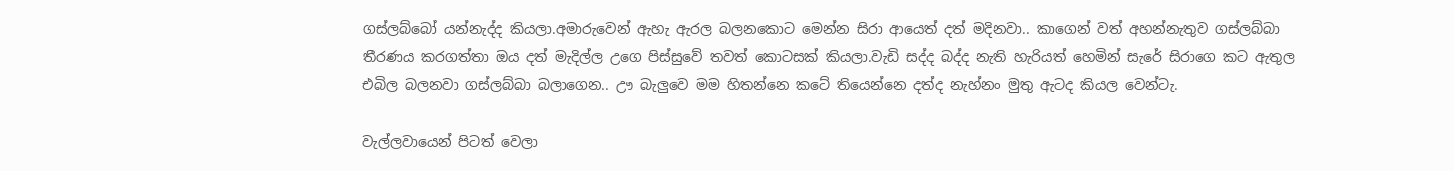ගස්ලබ්බෝ යන්නැද්ද කියලා.අමාරුවෙන් ඇහැ ඇරල බලනකොට මෙන්න සිරා ආයෙත් දත් මදිනවා.. කාගෙන් වත් අහන්නැතුව ගස්ලබ්බා තීරණය කරගත්තා ඔය දත් මැදිල්ල උගෙ පිස්සුවේ තවත් කොටසක් කියලා.වැඩි සද්ද බද්ද නැති හැරියත් හෙමින් සැරේ සිරාගෙ කට ඇතුල එබිල බලනවා ගස්ලබ්බා බලාගෙන.. ඌ බැලුවෙ මම හිතන්නෙ කටේ තියෙන්නෙ දත්ද නැහ්නං මුතු ඇටද කියල වෙන්ටැ.

වැල්ලවායෙන් පිටත් වෙලා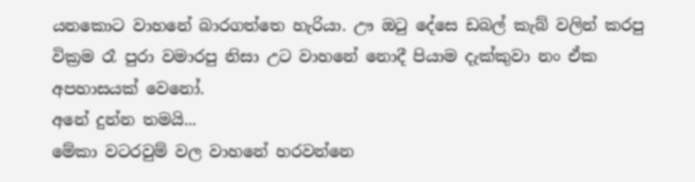යනකොට වාහනේ බාරගත්තෙ හැරියා. ඌ ඔටු දේසෙ ඩබල් කැබ් වලින් කරපු වික්‍රම රෑ පුරා වමාරපු නිසා උට වාහනේ නොදී පියාම දැක්කුවා නං ඒක අපහාසයක් වෙනෝ.
අනේ දුන්න තමයි...
මේකා වටරවුම් වල වාහනේ හරවන්නෙ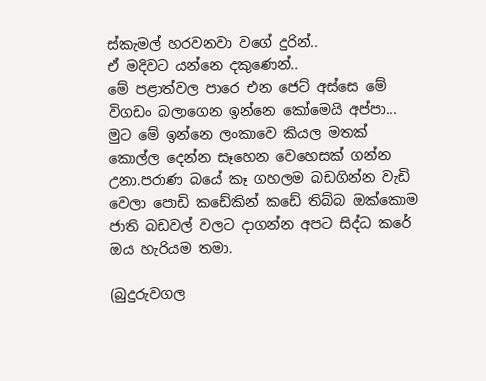ස්කැමල් හරවනවා වගේ දුරින්..
ඒ මදිවට යන්නෙ දකුණෙන්..
මේ පළාත්වල පාරෙ එන ජෙට් අස්සෙ මේ විගඩං බලාගෙන ඉන්නෙ කෝමෙයි අප්පා...
මුට මේ ඉන්නෙ ලංකාවෙ කියල මතක් කොල්ල දෙන්න සෑහෙන වෙහෙසක් ගන්න උනා.පරාණ බයේ කෑ ගහලම බඩගින්න වැඩි වෙලා පොඩි කඩේකින් කඩේ තිබ්බ ඔක්කොම ජාති බඩවල් වලට දාගන්න අපට සිද්ධ කරේ ඔය හැරියම තමා.

(බුදුරුවගල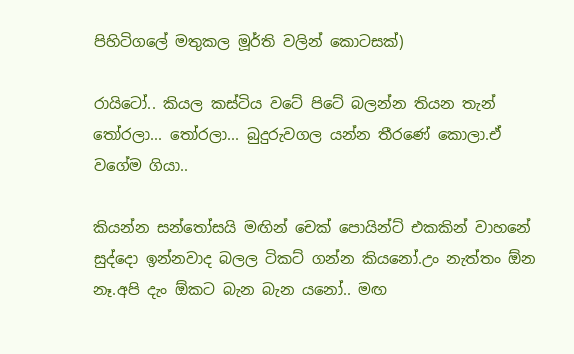පිහිටිගලේ මතුකල මූර්ති වලින් කොටසක්)

රායිටෝ.. කියල කස්ටිය වටේ පිටේ බලන්න තියන තැන් තෝරලා... තෝරලා... බුදුරුවගල යන්න තීරණේ කොලා.ඒ වගේම ගියා..

කියන්න සන්තෝසයි මඟින් චෙක් පොයින්ට් එකකින් වාහනේ සුද්දො ඉන්නවාද බලල ටිකට් ගන්න කියනෝ.උං නැත්තං ඕන නෑ.අපි දැං ඕකට බැන බැන යනෝ.. මඟ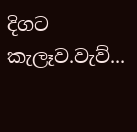දිගට කැලෑව.වැව්...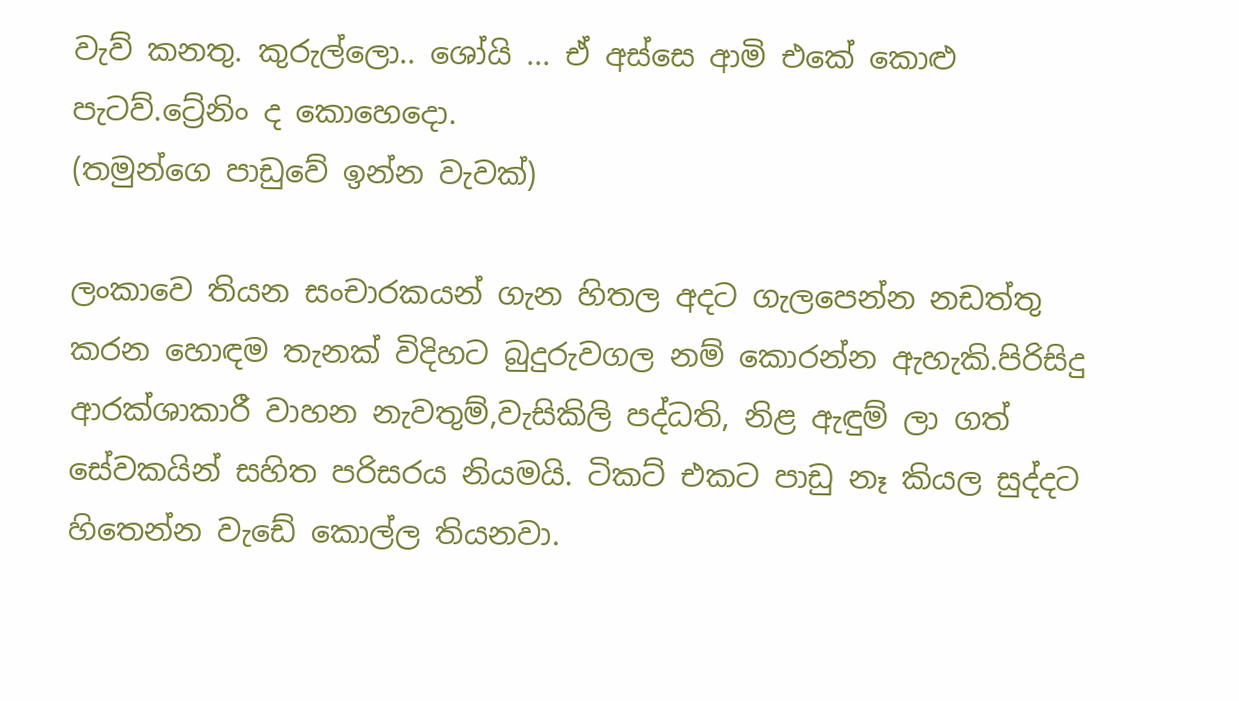වැව් කනතු. කුරුල්ලො.. ශෝයි ... ඒ අස්සෙ ආමි එකේ කොළු පැටව්.ට්‍රේනිං ද කොහෙදො.
(තමුන්ගෙ පාඩුවේ ඉන්න වැවක්)

ලංකාවෙ තියන සංචාරකයන් ගැන හිතල අදට ගැලපෙන්න නඩත්තු කරන හොඳම තැනක් විදිහට බුදුරුවගල නම් කොරන්න ඇහැකි.පිරිසිදු ආරක්ශාකාරී වාහන නැවතුම්,වැසිකිලි පද්ධති, නිළ ඇඳුම් ලා ගත් සේවකයින් සහිත පරිසරය නියමයි. ටිකට් එකට පාඩු නෑ කියල සුද්දට හිතෙන්න වැඩේ කොල්ල තියනවා.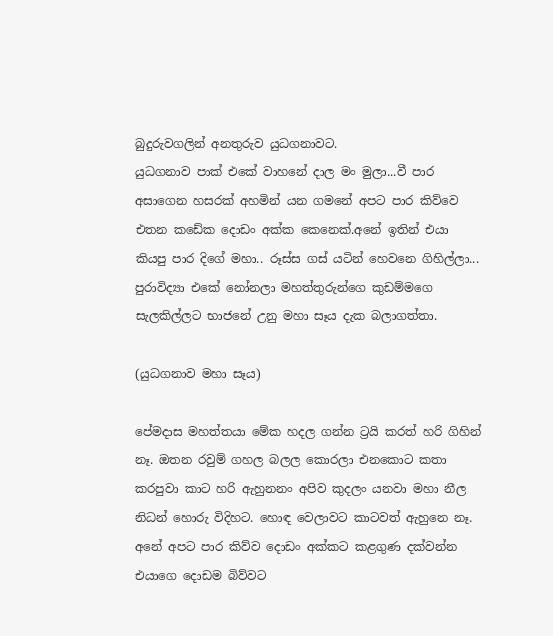බුදුරුවගලින් අනතුරුව යුධගනාවට.
යුධගනාව පාක් එකේ වාහනේ දාල මං මුලා...වී පාර අසාගෙන හසරක් අහමින් යන ගමනේ අපට පාර කිව්වෙ එතන කඩේක දොඩං අක්ක කෙනෙක්.අනේ ඉතින් එයා කියපු පාර දිගේ මහා.. රූස්ස ගස් යටින් හෙවනෙ ගිහිල්ලා... පුරාවිද්‍යා එකේ නෝනලා මහත්තුරුන්ගෙ කුඩම්මගෙ සැලකිල්ලට භාජනේ උනු මහා සෑය දැක බලාගත්තා.

(යුධගනාව මහා සෑය)

පේමදාස මහත්තයා මේක හදල ගන්න ට්‍රයි කරත් හරි ගිහින් නෑ. ඔතන රවුම් ගහල බලල කොරලා එනකොට කතා කරපුවා කාට හරි ඇහුනනං අපිව කුදලං යනවා මහා නීල නිධන් හොරු විදිහට. හොඳ වෙලාවට කාටවත් ඇහුනෙ නෑ.
අනේ අපට පාර කිව්ව දොඩං අක්කට කළගුණ දක්වන්න එයාගෙ දොඩම බිව්වට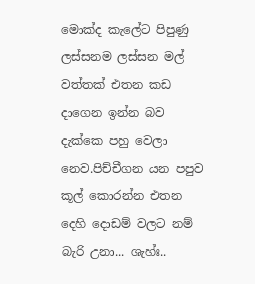මොක්ද කැලේට පිපුණු ලස්සනම ලස්සන මල් වත්තක් එතන කඩ දාගෙන ඉන්න බව දැක්කෙ පහු වෙලා නෙව.පිච්චීගන යන පපුව කූල් කොරන්න එතන දෙහි දොඩම් වලට නම් බැරි උනා... ශැහ්ඃ..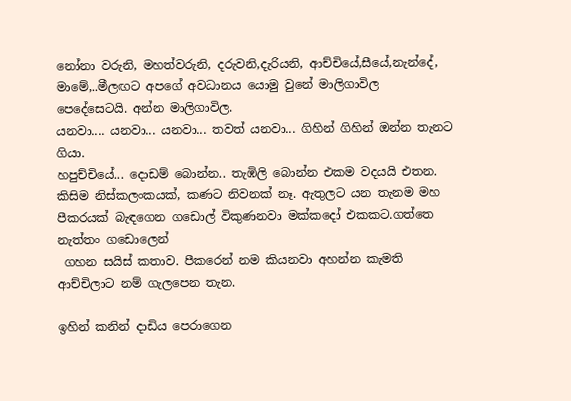නෝනා වරුනි, මහත්වරුනි, දරුවනි,දැරියනි, ආච්චියේ,සීයේ,නැන්දේ, මාමේ,..මීලඟට අපගේ අවධානය යොමු වුනේ මාලිගාවිල පෙදේසෙටයි. අන්න මාලිගාවිල.
යනවා.... යනවා... යනවා... තවත් යනවා... ගිහින් ගිහින් ඔන්න තැනට ගියා.
හපුච්චියේ... දොඩම් බොන්න.. තැඹිලි බොන්න එකම වදයයි එතන.
කිසිම නිස්කලංකයක්, කණට නිවනක් නෑ. ඇතුලට යන තැනම මහ පීකරයක් බැඳගෙන ගඩොල් විකුණනවා මක්කදෝ එකකට.ගත්තෙ නැත්තං ගඩොලෙන්
 ගහන සයිස් කතාව. පීකරෙන් නම කියනවා අහන්න කැමති ආච්චිලාට නම් ගැලපෙන තැන.

ඉහින් කනින් දාඩිය පෙරාගෙන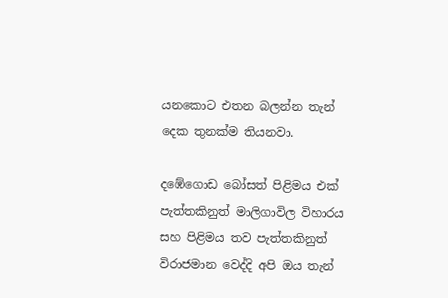යනකොට එතන බලන්න තැන් දෙක තුනක්ම තියනවා.

දඹේගොඩ බෝසත් පිළිමය එක් පැත්තකිනුත් මාලිගාවිල විහාරය සහ පිළිමය තව පැත්තකිනුත් විරාජමාන වෙද්දි අපි ඔය තැන්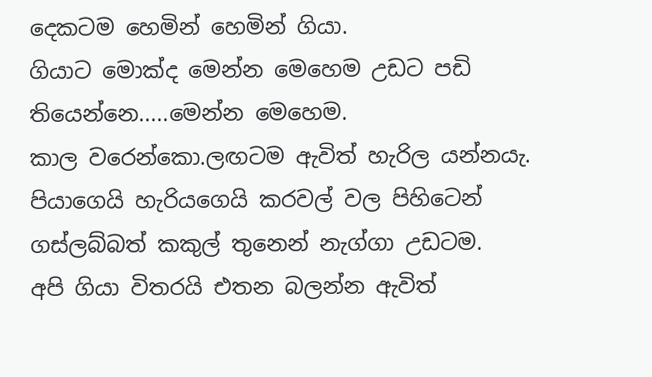දෙකටම හෙමින් හෙමින් ගියා.
ගියාට මොක්ද මෙන්න මෙහෙම උඩට පඩි තියෙන්නෙ.....මෙන්න මෙහෙම.
කාල වරෙන්කො.ලඟටම ඇවිත් හැරිල යන්නයැ.
පියාගෙයි හැරියගෙයි කරවල් වල පිහිටෙන් ගස්ලබ්බත් කකුල් තුනෙන් නැග්ගා උඩටම.
අපි ගියා විතරයි එතන බලන්න ඇවිත්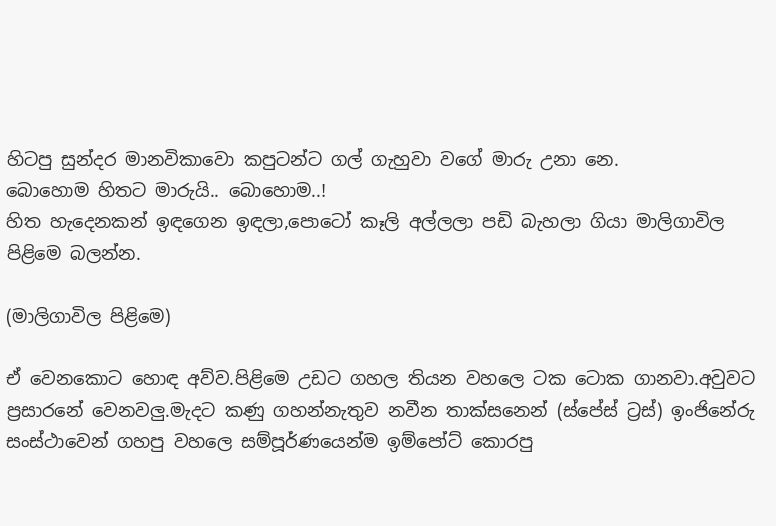හිටපු සුන්දර මානවිකාවො කපුටන්ට ගල් ගැහුවා වගේ මාරු උනා නෙ.
බොහොම හිතට මාරුයි.. බොහොම..!
හිත හැදෙනකන් ඉඳගෙන ඉඳලා,පොටෝ කෑලි අල්ලලා පඩි බැහලා ගියා මාලිගාවිල පිළිමෙ බලන්න.

(මාලිගාවිල පිළිමෙ)

ඒ වෙනකොට හොඳ අව්ව.පිළිමෙ උඩට ගහල තියන වහලෙ ටක ටොක ගානවා.අවුවට ප්‍රසාරනේ වෙනවලු.මැදට කණු ගහන්නැතුව නවීන තාක්සනෙන් (ස්පේස් ට්‍රස්) ඉංජිනේරු සංස්ථාවෙන් ගහපු වහලෙ සම්පූර්ණයෙන්ම ඉම්පෝට් කොරපු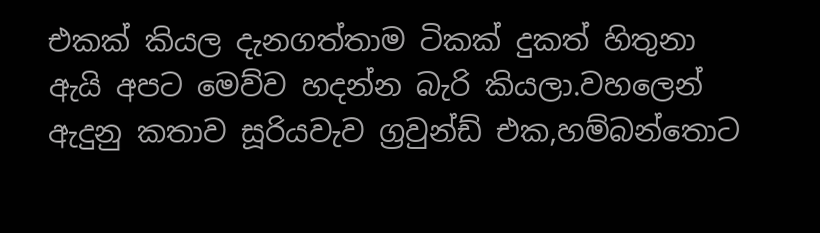එකක් කියල දැනගත්තාම ටිකක් දුකත් හිතුනා ඇයි අපට මෙව්ව හදන්න බැරි කියලා.වහලෙන් ඇදුනු කතාව සූරියවැව ග්‍රවුන්ඩ් එක,හම්බන්තොට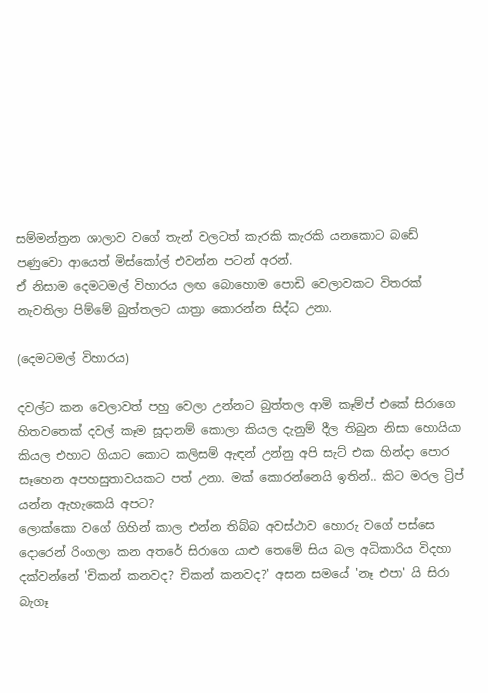සම්මන්ත්‍රන ශාලාව වගේ තැන් වලටත් කැරකි කැරකි යනකොට බඩේ පණුවො ආයෙත් මිස්කෝල් එවන්න පටන් අරන්.
ඒ නිසාම දෙමටමල් විහාරය ලඟ බොහොම පොඩි වෙලාවකට විතරක් නැවතිලා පිම්මේ බුත්තලට යාත්‍රා කොරන්න සිද්ධ උනා.

(දෙමටමල් විහාරය)

දවල්ට කන වෙලාවත් පහු වෙලා උන්නට බුත්තල ආමි කෑම්ප් එකේ සිරාගෙ හිතවතෙක් දවල් කෑම සූදානම් කොලා කියල දැනුම් දීල තිබුන නිසා හොයියා කියල එහාට ගියාට කොට කලිසම් ඇඳන් උන්නු අපි සැට් එක හින්දා පොර සෑහෙන අපහසුතාවයකට පත් උනා. මක් කොරන්නෙයි ඉතින්.. කිට මරල ට්‍රිප් යන්න ඇහැකෙයි අපට?
ලොක්කො වගේ ගිහින් කාල එන්න තිබ්බ අවස්ථාව හොරු වගේ පස්සෙ දොරෙන් රිංගලා කන අතරේ සිරාගෙ යාළු තෙමේ සිය බල අධිකාරිය විදහා දක්වන්නේ 'චිකන් කනවද? චිකන් කනවද?' අසන සමයේ 'නෑ එපා' යි සිරා බැගෑ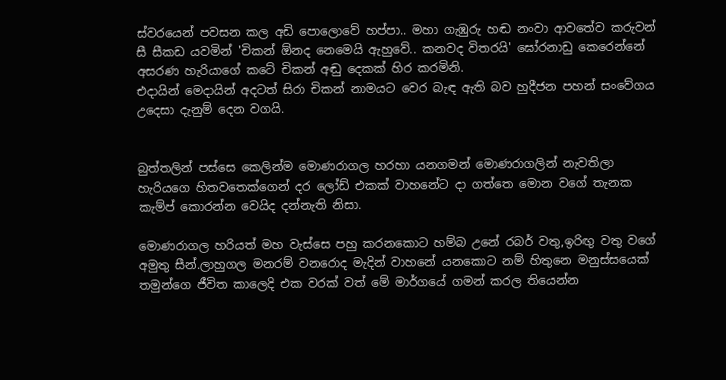ස්වරයෙන් පවසන කල අඩි පොලොවේ හප්පා.. මහා ගැඹුරු හඬ නංවා ආවතේව කරුවන් සී සීකඩ යවමින් 'චිකන් ඕනද නෙමෙයි ඇහුවේ.. කනවද විතරයි' ඝෝරනාඩු කෙරෙන්නේ අසරණ හැරියාගේ කටේ චිකන් අඬු දෙකක් හිර කරමිනි.
එදායින් මෙදායින් අදටත් සිරා චිකන් නාමයට වෙර බැඳ ඇති බව හුදීජන පහන් සංවේගය උදෙසා දැනුම් දෙන වගයි.


බුත්තලින් පස්සෙ කෙලින්ම මොණරාගල හරහා යනගමන් මොණරාගලින් නැවතිලා හැරියගෙ හිතවතෙක්ගෙන් දර ලෝඩ් එකක් වාහනේට දා ගත්තෙ මොන වගේ තැනක කැම්ප් කොරන්න වෙයිද දන්නැති නිසා.

මොණරාගල හරියත් මහ වැස්සෙ පහු කරනකොට හම්බ උනේ රබර් වතු,ඉරිඟු වතු වගේ අමුතු සීන්.ලාහුගල මනරම් වනරොද මැදින් වාහනේ යනකොට නම් හිතුනෙ මනුස්සයෙක් තමුන්ගෙ ජීවිත කාලෙදි එක වරක් වත් මේ මාර්ගයේ ගමන් කරල තියෙන්න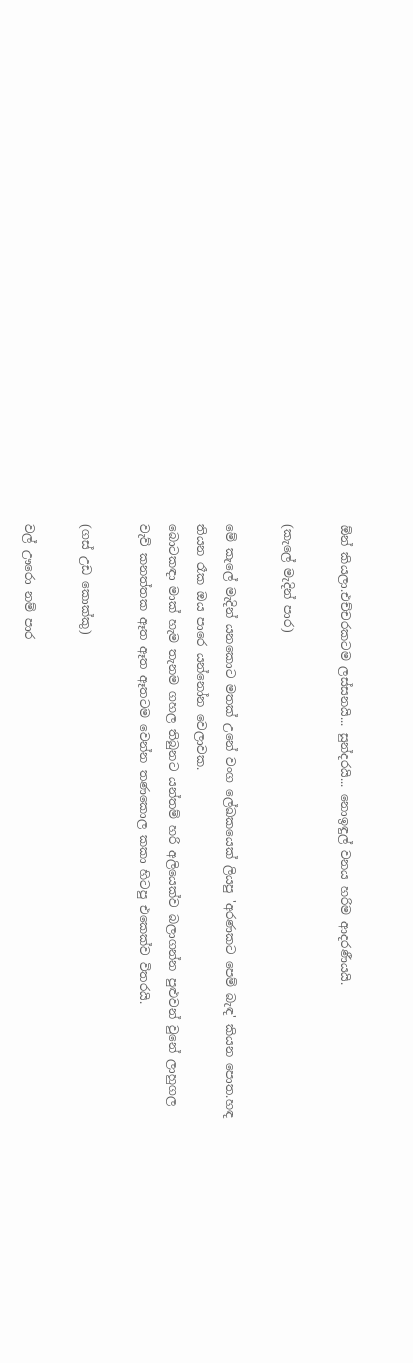ඕන් කියලා.එච්චරකටම ලස්සනයි... සුන්දරයි... නොඉඳුල් වනය හරිම ආදරණීයයි.

(කැලේ මැදින් පාර)

මේ කැලේ මැදින් යනකොට මතක් උනේ වංග ලේඛකයෙක් ලියපු 'අරණකට පෙම් බැඳ' කියන පොත.හඳ තියන රෑක ඔය පාරෙ යන්නෝන වෙලාවක.
බොටකඳා මාක් හැම තැනම ගහල තිබුනට යන්තම් හරි අලියෙක්ව බලාගන්න පුළුවන් වුනේ ලාහුගල වැව් කනත්තක ඈත ඈත ඈතටම වෙන්න තණකොල කකා හිටපු එකෙක්ව විතරයි.

(ගස් උඩ කොක්කු)

වල් ඌරො නම් පාර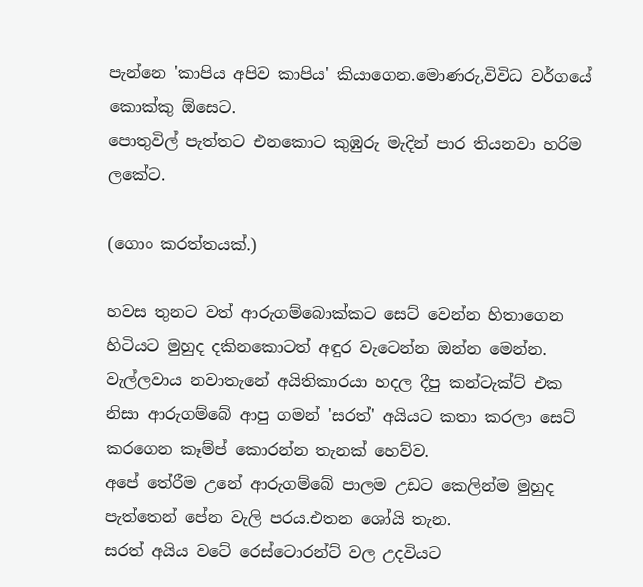පැන්නෙ 'කාපිය අපිව කාපිය' කියාගෙන.මොණරු,විවිධ වර්ගයේ කොක්කු ඕසෙට.
පොතුවිල් පැත්තට එනකොට කුඹුරු මැදින් පාර තියනවා හරිම ලකේට.

(ගොං කරත්තයක්.)

හවස තුනට වත් ආරුගම්බොක්කට සෙට් වෙන්න හිතාගෙන හිටියට මුහුද දකිනකොටත් අඳුර වැටෙන්න ඔන්න මෙන්න.
වැල්ලවාය නවාතැනේ අයිතිකාරයා හදල දීපු කන්ටැක්ට් එක නිසා ආරුගම්බේ ආපු ගමන් 'සරත්' අයියට කතා කරලා සෙට් කරගෙන කෑම්ප් කොරන්න තැනක් හෙව්ව.
අපේ තේරීම උනේ ආරුගම්බේ පාලම උඩට කෙලින්ම මුහුද පැත්තෙන් පේන වැලි පරය.එතන ශෝයි තැන.
සරත් අයිය වටේ රෙස්ටොරන්ට් වල උදවියට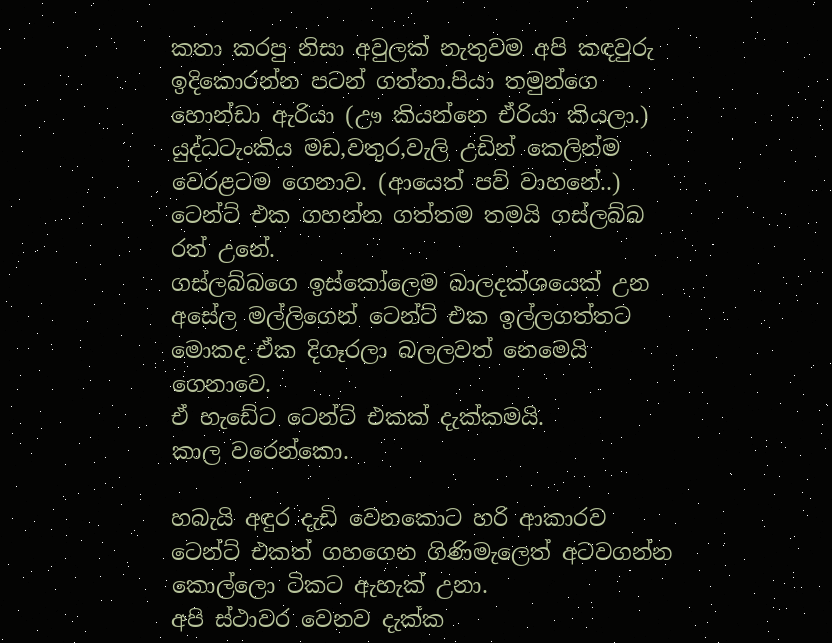කතා කරපු නිසා අවුලක් නැතුවම අපි කඳවුරු ඉදිකොරන්න පටන් ගත්තා.පියා තමුන්ගෙ හොන්ඩා ඇරියා (ඌ කියන්නෙ ඒරියා කියලා.) යුද්ධටැංකිය මඩ,වතුර,වැලි උඩින් කෙලින්ම වෙරළටම ගෙනාව. (ආයෙත් පව් වාහනේ..)
ටෙන්ට් එක ගහන්න ගත්තම තමයි ගස්ලබ්බ රත් උනේ.
ගස්ලබ්බගෙ ඉස්කෝලෙම බාලදක්ශයෙක් උන අසේල මල්ලිගෙන් ටෙන්ට් එක ඉල්ලගත්තට මොකද ඒක දිගෑරලා බලලවත් නෙමෙයි ගෙනාවෙ.
ඒ හැඩේට ටෙන්ට් එකක් දැක්කමයි.
කාල වරෙන්කො.

හබැයි අඳුර දැඩි වෙනකොට හරි ආකාරව ටෙන්ට් එකත් ගහගෙන ගිණිමැලෙත් අටවගන්න කොල්ලො ටිකට ඇහැක් උනා.
අපි ස්ථාවර වෙනව දැක්ක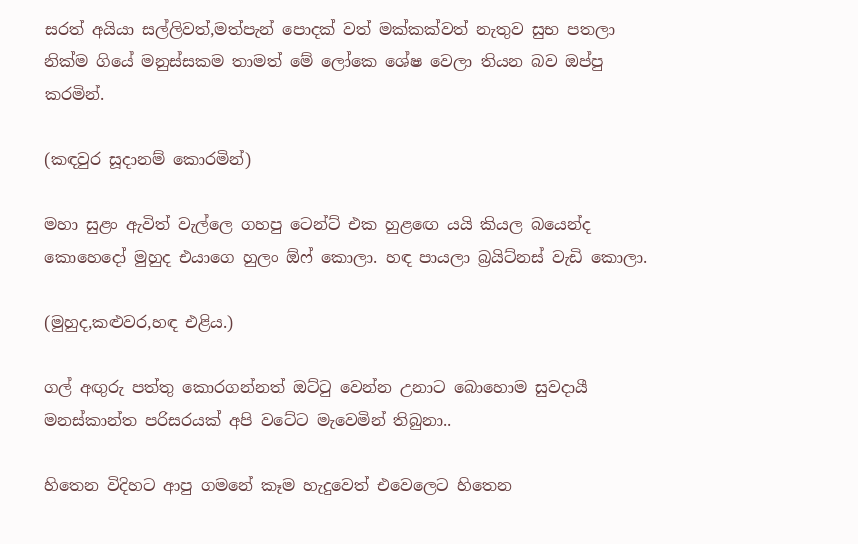සරත් අයියා සල්ලිවත්,මත්පැන් පොදක් වත් මක්කක්වත් නැතුව සුභ පතලා නික්ම ගියේ මනුස්සකම තාමත් මේ ලෝකෙ ශේෂ වෙලා තියන බව ඔප්පු කරමින්.

(කඳවුර සූදානම් කොරමින්)

මහා සුළං ඇවිත් වැල්ලෙ ගහපු ටෙන්ට් එක හුළඟෙ යයි කියල බයෙන්ද කොහෙදෝ මුහුද එයාගෙ හුලං ඕෆ් කොලා. හඳ පායලා බ්‍රයිට්නස් වැඩි කොලා.

(මුහුද,කළුවර,හඳ එළිය.)

ගල් අඟුරු පත්තු කොරගන්නත් ඔට්ටු වෙන්න උනාට බොහොම සුවදායී මනස්කාන්ත පරිසරයක් අපි වටේට මැවෙමින් තිබුනා..

හිතෙන විදිහට ආපු ගමනේ කෑම හැදුවෙත් එවෙලෙට හිතෙන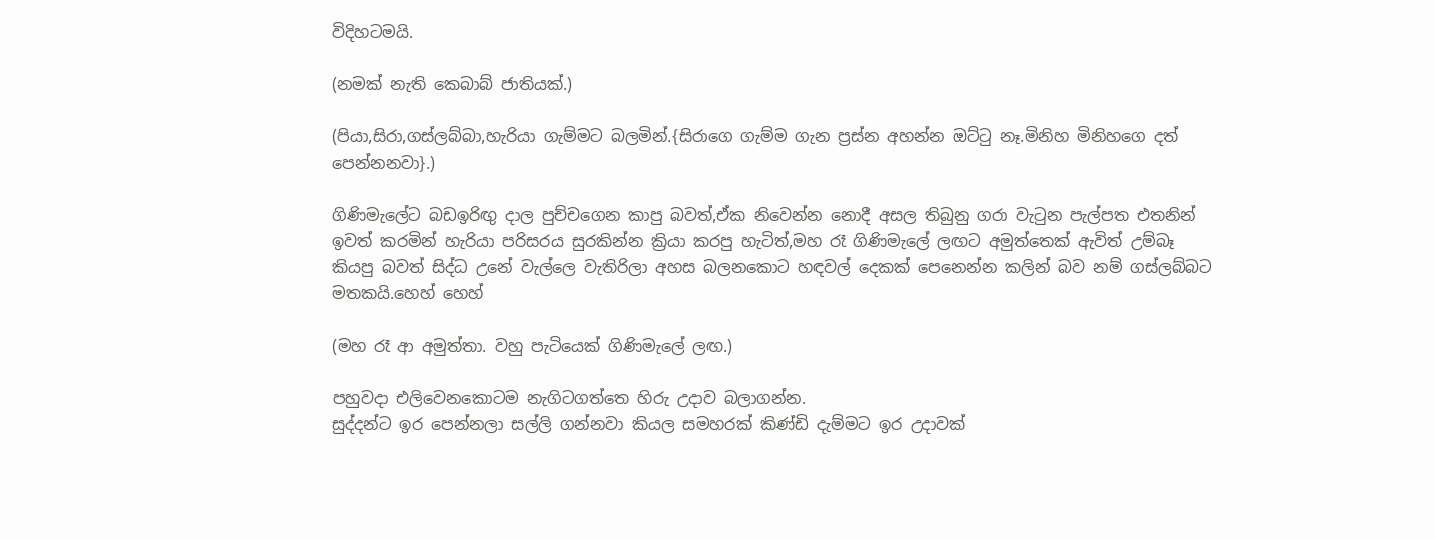විදිහටමයි.

(නමක් නැති කෙබාබ් ජාතියක්.)

(පියා,සිරා,ගස්ලබ්බා,හැරියා ගැම්මට බලමින්.{සිරාගෙ ගැම්ම ගැන ප්‍රස්න අහන්න ඔට්ටු නෑ.මිනිහ මිනිහගෙ දත් පෙන්නනවා}.)

ගිණිමැලේට බඩඉරිඟු දාල පුච්චගෙන කාපු බවත්,ඒක නිවෙන්න නොදී අසල තිබුනු ගරා වැටුන පැල්පත එතනින් ඉවත් කරමින් හැරියා පරිසරය සුරකින්න ක්‍රියා කරපු හැටිත්,මහ රෑ ගිණිමැලේ ලඟට අමුත්තෙක් ඇවිත් උම්බෑ කියපු බවත් සිද්ධ උනේ වැල්ලෙ වැතිරිලා අහස බලනකොට හඳවල් දෙකක් පෙනෙන්න කලින් බව නම් ගස්ලබ්බට මතකයි.හෙහ් හෙහ්

(මහ රෑ ආ අමුත්තා. වහු පැටියෙක් ගිණිමැලේ ලඟ.)

පහුවදා එලිවෙනකොටම නැගිටගත්තෙ හිරු උදාව බලාගන්න.
සුද්දන්ට ඉර පෙන්නලා සල්ලි ගන්නවා කියල සමහරක් කිණ්ඩි දැම්මට ඉර උදාවක්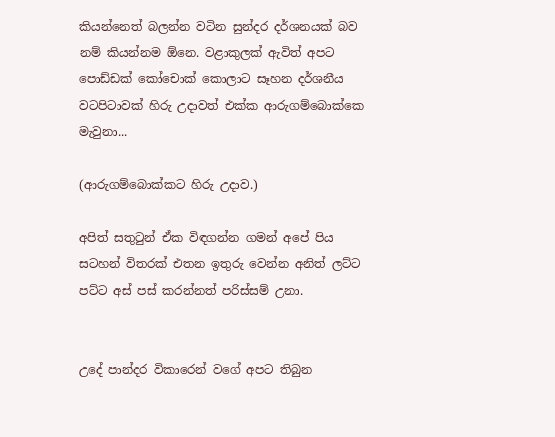කියන්නෙත් බලන්න වටින සුන්දර දර්ශනයක් බව නම් කියන්නම ඕනෙ. වළාකුලක් ඇවිත් අපට පොඩ්ඩක් කෝචොක් කොලාට සෑහන දර්ශනීය වටපිටාවක් හිරු උදාවත් එක්ක ආරුගම්බොක්කෙ මැවුනා...

(ආරුගම්බොක්කට හිරු උදාව.)

අපිත් සතුටුන් ඒක විඳගන්න ගමන් අපේ පිය සටහන් විතරක් එතන ඉතුරු වෙන්න අනිත් ලට්ට පට්ට අස් පස් කරන්නත් පරිස්සම් උනා.


උදේ පාන්දර විකාරෙන් වගේ අපට තිබුන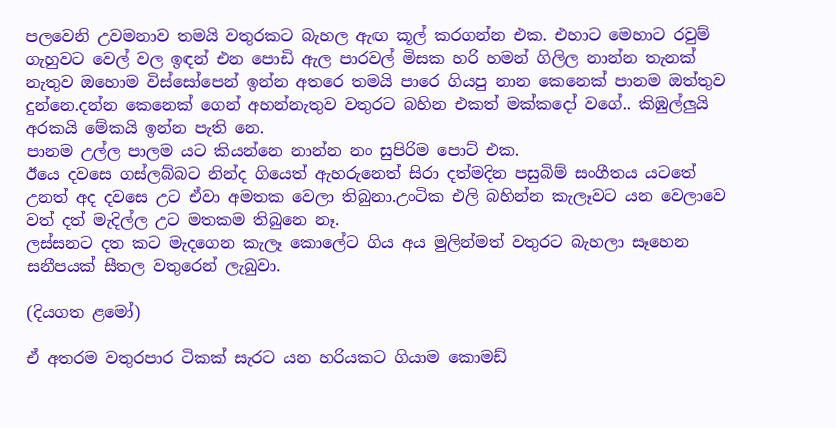පලවෙනි උවමනාව තමයි වතුරකට බැහල ඇඟ කූල් කරගන්න එක. එහාට මෙහාට රවුම් ගැහුවට වෙල් වල ඉඳන් එන පොඩි ඇල පාරවල් මිසක හරි හමන් ගිලිල නාන්න තැනක් නැතුව ඔහොම විස්සෝපෙන් ඉන්න අතරෙ තමයි පාරෙ ගියපු නාන කෙනෙක් පානම ඔත්තුව දුන්නෙ.දන්න කෙනෙක් ගෙන් අහන්නැතුව වතුරට බහින එකත් මක්කදෝ වගේ.. කිඹුල්ලුයි අරකයි මේකයි ඉන්න පැති නෙ.
පානම උල්ල පාලම යට කියන්නෙ නාන්න නං සුපිරිම පොට් එක.
ඊයෙ දවසෙ ගස්ලබ්බට නින්ද ගියෙත් ඇහරුනෙත් සිරා දත්මදින පසුබිම් සංගීතය යටතේ උනත් අද දවසෙ උට ඒවා අමතක වෙලා තිබුනා.උංටික එලි බහින්න කැලෑවට යන වෙලාවෙ වත් දත් මැදිල්ල උට මතකම තිබුනෙ නෑ.
ලස්සනට දත කට මැදගෙන කැලෑ කොලේට ගිය අය මුලින්මත් වතුරට බැහලා සෑහෙන සනීපයක් සීතල වතුරෙන් ලැබුවා.

(දියගත ළමෝ)

ඒ අතරම වතුරපාර ටිකක් සැරට යන හරියකට ගියාම කොමඩ්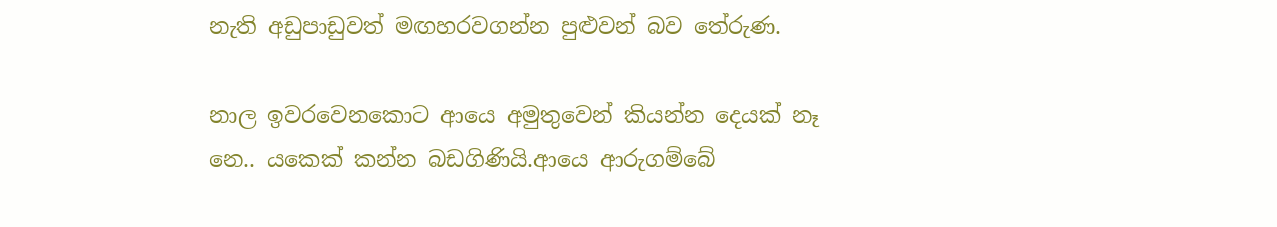නැති අඩුපාඩුවත් මඟහරවගන්න පුළුවන් බව තේරුණ.

නාල ඉවරවෙනකොට ආයෙ අමුතුවෙන් කියන්න දෙයක් නෑ නෙ.. යකෙක් කන්න බඩගිණියි.ආයෙ ආරුගම්බේ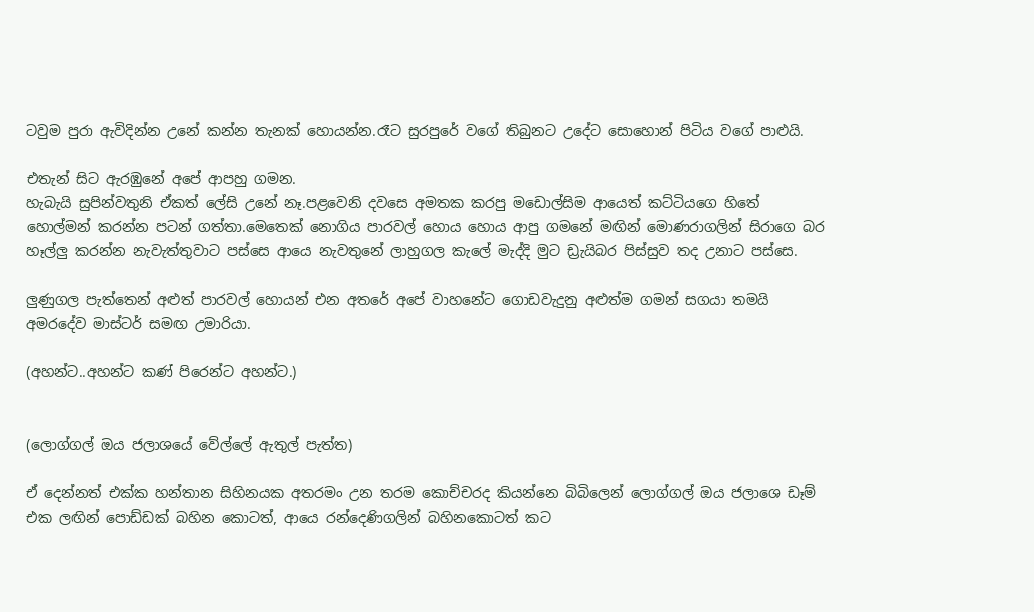ටවුම පුරා ඇවිදින්න උනේ කන්න තැනක් හොයන්න.රෑට සුරපුරේ වගේ තිබුනට උදේට සොහොන් පිටිය වගේ පාළුයි.

එතැන් සිට ඇරඹුනේ අපේ ආපහු ගමන.
හැබැයි සුපින්වතුනි ඒකත් ලේසි උනේ නෑ.පළවෙනි දවසෙ අමතක කරපු මඩොල්සිම ආයෙත් කට්ටියගෙ හිතේ හොල්මන් කරන්න පටන් ගත්තා.මෙතෙක් නොගිය පාරවල් හොය හොය ආපු ගමනේ මඟින් මොණරාගලින් සිරාගෙ බර හෑල්ලු කරන්න නැවැත්තුවාට පස්සෙ ආයෙ නැවතුනේ ලාහුගල කැලේ මැද්දි මුට ඩ්‍රැයිබර පිස්සුව තද උනාට පස්සෙ.

ලුණුගල පැත්තෙන් අළුත් පාරවල් හොයන් එන අතරේ අපේ වාහනේට ගොඩවැදුනු අළුත්ම ගමන් සගයා තමයි අමරදේව මාස්ටර් සමඟ උමාරියා.

(අහන්ට..අහන්ට කණ් පිරෙන්ට අහන්ට.)


(ලොග්ගල් ඔය ජලාශයේ වේල්ලේ ඇතුල් පැත්ත)

ඒ දෙන්නත් එක්ක හන්තාන සිහිනයක අතරමං උන තරම කොච්චරද කියන්නෙ බිබිලෙන් ලොග්ගල් ඔය ජලාශෙ ඩෑම් එක ලඟින් පොඩ්ඩක් බහින කොටත්, ආයෙ රන්දෙණිගලින් බහිනකොටත් කට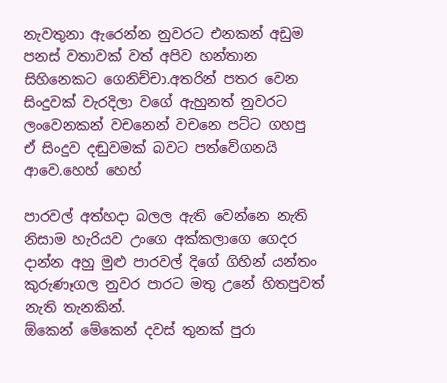නැවතුනා ඇරෙන්න නුවරට එනකන් අඩුම පනස් වතාවක් වත් අපිව හන්තාන සිහිනෙකට ගෙනිච්චා.අතරින් පතර වෙන සිංදුවක් වැරදිලා වගේ ඇහුනත් නුවරට ලංවෙනකන් වචනෙන් වචනෙ පට්ට ගහපු ඒ සිංදුව දඬුවමක් බවට පත්වේගනයි ආවෙ.හෙහ් හෙහ්

පාරවල් අත්හදා බලල ඇති වෙන්නෙ නැති නිසාම හැරියව උංගෙ අක්කලාගෙ ගෙදර දාන්න අහු මුළු පාරවල් දිගේ ගිහින් යන්තං කුරුණෑගල නුවර පාරට මතු උනේ හිතපුවත් නැති තැනකින්.
ඕකෙන් මේකෙන් දවස් තුනක් පුරා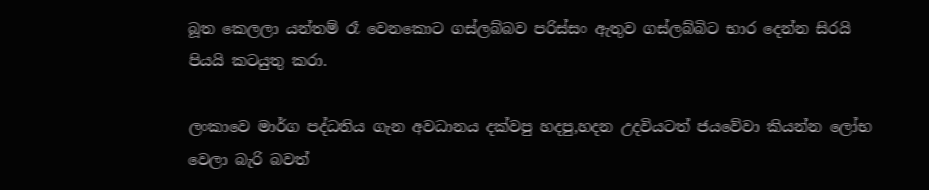බූත කෙලලා යන්තම් රෑ වෙනකොට ගස්ලබ්බව පරිස්සං ඇතුව ගස්ලබ්බිට භාර දෙන්න සිරයි පියයි කටයුතු කරා.

ලංකාවෙ මාර්ග පද්ධතිය ගැන අවධානය දක්වපු හදපු,හදන උදවියටත් ජයවේවා කියන්න ලෝභ වෙලා බැරි බවත්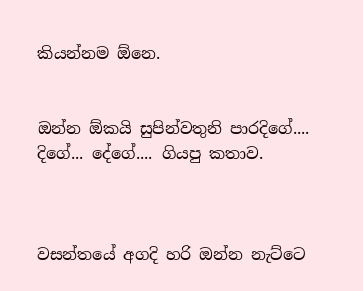කියන්නම ඕනෙ.


ඔන්න ඕකයි සුපින්වතුනි පාරදිගේ.... දිගේ... දේගේ.... ගියපු කතාව.



වසන්තයේ අගදි හරි ඔන්න නැට්ටෙ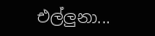එල්ලුනා...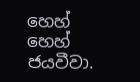හෙහ් හෙහ් ජයවීවා.